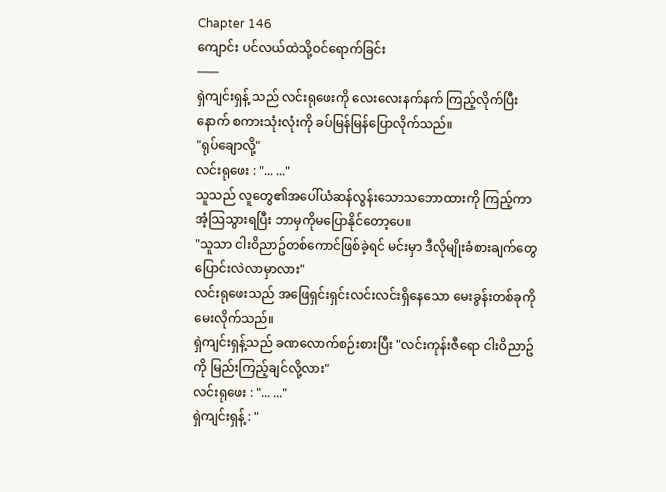Chapter 146
ကျောင်း ပင်လယ်ထဲသို့ဝင်ရောက်ခြင်း
───
ရှဲကျင်းရှန့် သည် လင်းရုဖေးကို လေးလေးနက်နက် ကြည့်လိုက်ပြီးနောက် စကားသုံးလုံးကို ခပ်မြန်မြန်ပြောလိုက်သည်။
"ရုပ်ချောလို့"
လင်းရုဖေး : "... ..."
သူသည် လူတွေ၏အပေါ်ယံဆန်လွန်းသောသဘောထားကို ကြည့်ကာ အံ့သြသွားရပြီး ဘာမှကိုမပြောနိုင်တော့ပေ။
"သူသာ ငါးဝိညာဥ်တစ်ကောင်ဖြစ်ခဲ့ရင် မင်းမှာ ဒီလိုမျိုးခံစားချက်တွေ ပြောင်းလဲလာမှာလား"
လင်းရုဖေးသည် အဖြေရှင်းရှင်းလင်းလင်းရှိနေသော မေးခွန်းတစ်ခုကို မေးလိုက်သည်။
ရှဲကျင်းရှန့်သည် ခဏလောက်စဉ်းစားပြီး "လင်းကုန်းဇီရော ငါးဝိညာဥ်ကို မြည်းကြည့်ချင်လို့လား"
လင်းရုဖေး : "... ..."
ရှဲကျင်းရှန့် : "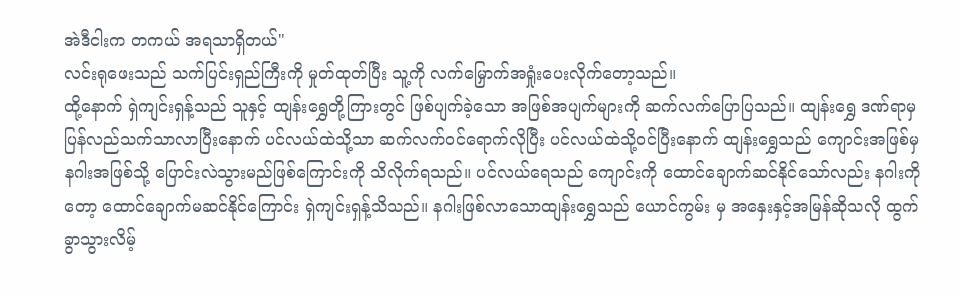အဲဒီငါးက တကယ် အရသာရှိတယ်"
လင်းရုဖေးသည် သက်ပြင်းရှည်ကြီးကို မှုတ်ထုတ်ပြီး သူ့ကို လက်မြှောက်အရှုံးပေးလိုက်တော့သည်။
ထို့နောက် ရှဲကျင်းရှန့်သည် သူနှင့် ထျန်းရွှေတို့ကြားတွင် ဖြစ်ပျက်ခဲ့သော အဖြစ်အပျက်များကို ဆက်လက်ပြောပြသည်။ ထျန်းရွှေ ဒဏ်ရာမှပြန်လည်သက်သာလာပြီးနောက် ပင်လယ်ထဲသို့သာ ဆက်လက်ဝင်ရောက်လိုပြီး ပင်လယ်ထဲသို့ဝင်ပြီးနောက် ထျန်းရွှေသည် ကျောင်းအဖြစ်မှ နဂါးအဖြစ်သို့ ပြောင်းလဲသွားမည်ဖြစ်ကြောင်းကို သိလိုက်ရသည်။ ပင်လယ်ရေသည် ကျောင်းကို ထောင်ချောက်ဆင်နိုင်သော်လည်း နဂါးကိုတော့ ထောင်ချောက်မဆင်နိုင်ကြောင်း ရှဲကျင်းရှန့်သိသည်။ နဂါးဖြစ်လာသောထျန်းရွှေသည် ယောင်ကွမ်း မှ အနှေးနှင့်အမြန်ဆိုသလို ထွက်ခွာသွားလိမ့်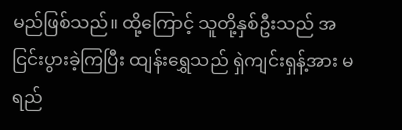မည်ဖြစ်သည်။ ထို့ကြောင့် သူတို့နှစ်ဦးသည် အငြင်းပွားခဲ့ကြပြီး ထျန်းရွှေသည် ရှဲကျင်းရှန့်အား မရည်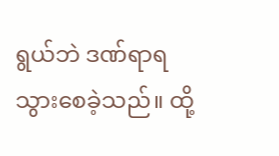ရွယ်ဘဲ ဒဏ်ရာရသွားစေခဲ့သည်။ ထို့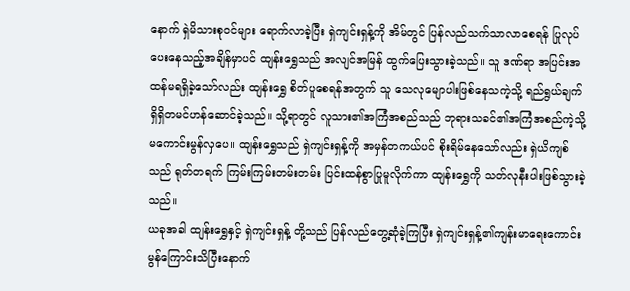နောက် ရှဲမိသားစုဝင်များ ရောက်လာခဲ့ပြီး ရှဲကျင်းရှန့်ကို အိမ်တွင် ပြန်လည်သက်သာလာစေရန် ပြုလုပ်ပေးနေသည့်အချိန်မှာပင် ထျန်းရွှေသည် အလျင်အမြန် ထွက်ပြေးသွားခဲ့သည်။ သူ ဒဏ်ရာ အပြင်းအထန်မရရှိခဲ့သော်လည်း ထျန်းရွှေ စိတ်ပူစေရန်အတွက် သူ သေလုမျောပါးဖြစ်နေသကဲ့သို့ ရည်ရွယ်ချက်ရှိရှိတမင်ဟန်ဆောင်ခဲ့သည်။ သို့ရာတွင် လူသား၏အကြံအစည်သည် ဘုရားသခင်၏အကြံအစည်ကဲ့သို့ မကောင်းမွန်လှပေ။ ထျန်းရွှေသည် ရှဲကျင်းရှန့်ကို အမှန်တကယ်ပင် စိုးရိမ်နေသော်လည်း ရှဲယိကျစ်သည် ရုတ်တရက် ကြမ်းကြမ်းတမ်းတမ်း ပြင်းထန်စွာပြုမူလိုက်ကာ ထျန်းရွှေကို သတ်လုနီးပါးဖြစ်သွားခဲ့သည်။
ယခုအခါ ထျန်းရွှေနှင့် ရှဲကျင်းရှန့် တို့သည် ပြန်လည်တွေ့ဆုံခဲ့ကြပြီး ရှဲကျင်းရှန့်၏ကျန်းမာရေးကောင်းမွန်ကြောင်းသိပြီးနောက်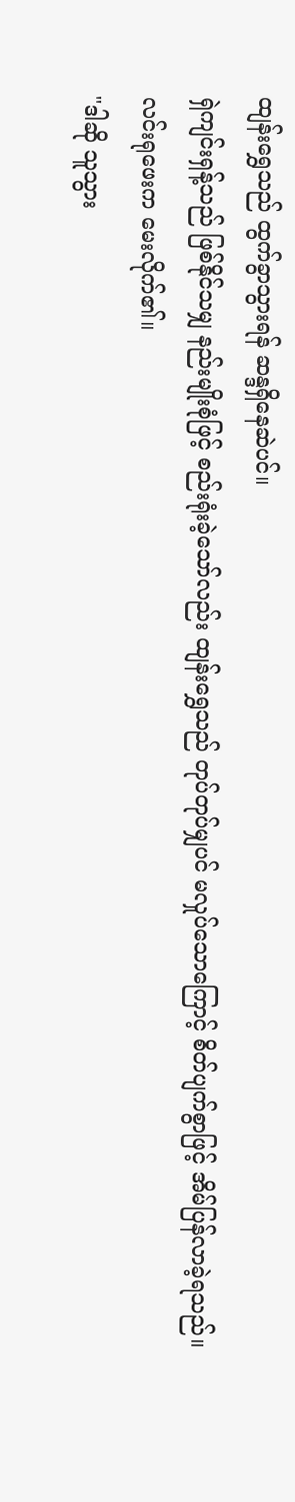ထျန်းရွှေသည် ထွက်ခွာသွားရန် ဆန္ဒရှိနေဆဲပင်။
ရှဲကျင်းရှန့်သည် ဖြစ်နိုင်သမျှ နည်းမျိုးစုံဖြင့် စည်းရုံးခဲ့သော်လည်း ထျန်းရွှေသည် တုပ်တုပ်မျှပင် မလှုပ်သောကြောင့် စိတ်ပျက်စွာဖြင့် အိမ်ပြန်လာခဲ့ရသည်။
လင်းရုဖေးက မေးလိုက်၏။
"ဒါဆို သူသွား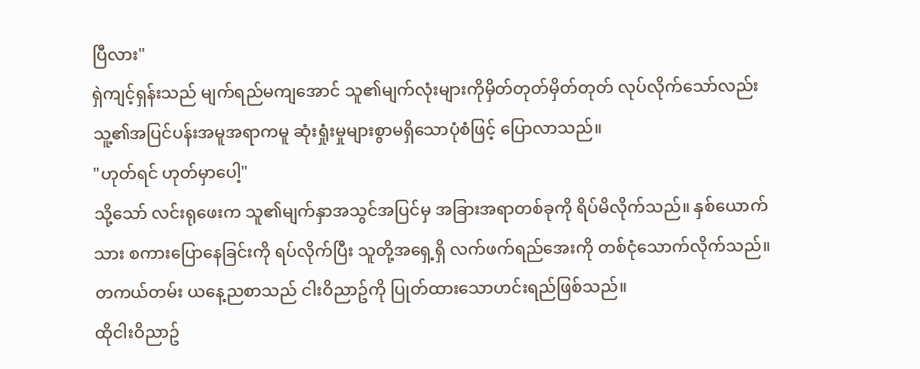ပြီလား"
ရှဲကျင့်ရှန်းသည် မျက်ရည်မကျအောင် သူ၏မျက်လုံးများကိုမှိတ်တုတ်မှိတ်တုတ် လုပ်လိုက်သော်လည်း သူ့၏အပြင်ပန်းအမူအရာကမူ ဆုံးရှုံးမှုများစွာမရှိသောပုံစံဖြင့် ပြောလာသည်။
"ဟုတ်ရင် ဟုတ်မှာပေါ့"
သို့သော် လင်းရုဖေးက သူ၏မျက်နှာအသွင်အပြင်မှ အခြားအရာတစ်ခုကို ရိပ်မိလိုက်သည်။ နှစ်ယောက်သား စကားပြောနေခြင်းကို ရပ်လိုက်ပြီး သူတို့အရှေ့ရှိ လက်ဖက်ရည်အေးကို တစ်ငုံသောက်လိုက်သည်။
တကယ်တမ်း ယနေ့ညစာသည် ငါးဝိညာဥ်ကို ပြုတ်ထားသောဟင်းရည်ဖြစ်သည်။
ထိုငါးဝိညာဥ်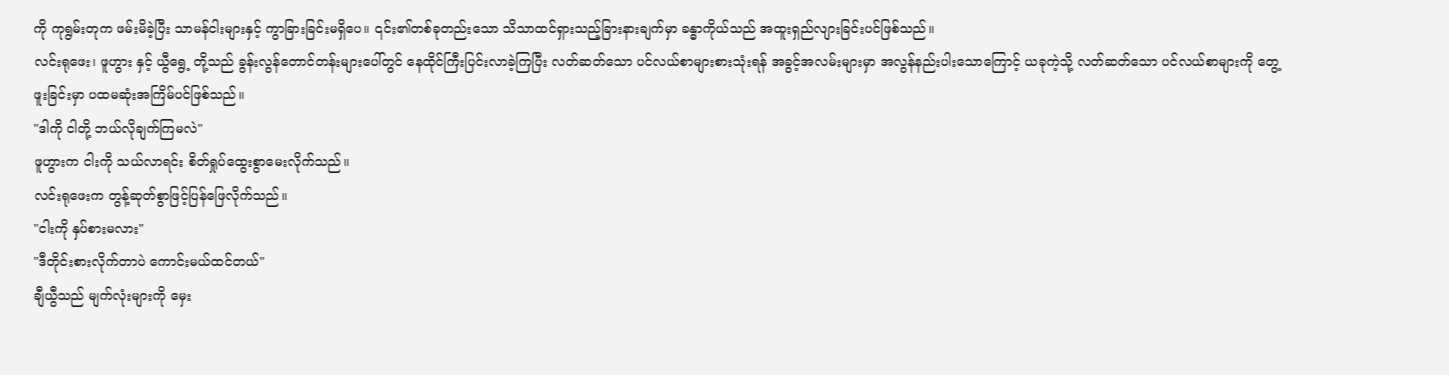ကို ကုရွမ်းတုက ဖမ်းမိခဲ့ပြီး သာမန်ငါးများနှင့် ကွာခြားခြင်းမရှိပေ။ ၎င်း၏တစ်ခုတည်းသော သိသာထင်ရှားသည့်ခြားနားချက်မှာ ခန္ဓာကိုယ်သည် အထူးရှည်လျားခြင်းပင်ဖြစ်သည်။
လင်းရုဖေး၊ ဖူဟွား နှင့် ယွီရွေ့ တို့သည် ခွန်းလွန်တောင်တန်းများပေါ်တွင် နေထိုင်ကြီးပြင်းလာခဲ့ကြပြီး လတ်ဆတ်သော ပင်လယ်စာများစားသုံးရန် အခွင့်အလမ်းများမှာ အလွန်နည်းပါးသောကြောင့် ယခုကဲ့သို့ လတ်ဆတ်သော ပင်လယ်စာများကို တွေ့ဖူးခြင်းမှာ ပထမဆုံးအကြိမ်ပင်ဖြစ်သည်။
"ဒါကို ငါတို့ ဘယ်လိုချက်ကြမလဲ"
ဖူဟွားက ငါးကို သယ်လာရင်း စိတ်ရှုပ်ထွေးစွာမေးလိုက်သည်။
လင်းရုဖေးက တွန့်ဆုတ်စွာဖြင့်ပြန်ဖြေလိုက်သည်။
"ငါးကို နှပ်စားမလား"
"ဒီတိုင်းစားလိုက်တာပဲ ကောင်းမယ်ထင်တယ်"
ချီယွီသည် မျက်လုံးများကို မှေး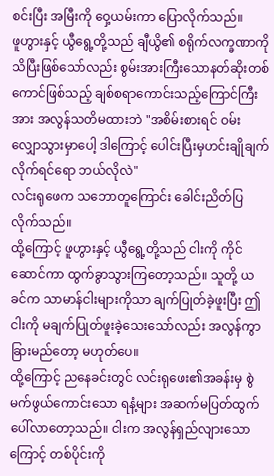စင်းပြီး အမြီးကို ဝှေ့ယမ်းကာ ပြောလိုက်သည်။
ဖူဟွားနှင့် ယွီရွေ့တို့သည် ချီယွိ၏ စရိုက်လက္ခဏာကို သိပြီးဖြစ်သော်လည်း စွမ်းအားကြီးသောနတ်ဆိုးတစ်ကောင်ဖြစ်သည့် ချစ်စရာကောင်းသည့်ကြောင်ကြီးအား အလွန်သတိမထားဘဲ "အစိမ်းစားရင် ဝမ်းလျှောသွားမှာပေါ့ ဒါကြောင့် ပေါင်းပြီးမှဟင်းချိုချက်လိုက်ရင်ရော ဘယ်လိုလဲ"
လင်းရုဖေက သဘောတူကြောင်း ခေါင်းညိတ်ပြလိုက်သည်။
ထို့ကြောင့် ဖူဟွားနှင့် ယွီရွေ့တို့သည် ငါးကို ကိုင်ဆောင်ကာ ထွက်ခွာသွားကြတော့သည်။ သူတို့ ယခင်က သာမာန်ငါးများကိုသာ ချက်ပြုတ်ခဲ့ဖူးပြီး ဤငါးကို မချက်ပြုတ်ဖူးခဲ့သေးသော်လည်း အလွန်ကွာခြားမည်တော့ မဟုတ်ပေ။
ထို့ကြောင့် ညနေခင်းတွင် လင်းရုဖေး၏အခန်းမှ စွဲမက်ဖွယ်ကောင်းသော ရနံ့များ အဆက်မပြတ်ထွက်ပေါ်လာတော့သည်။ ငါးက အလွန်ရှည်လျားသောကြောင့် တစ်ပိုင်းကို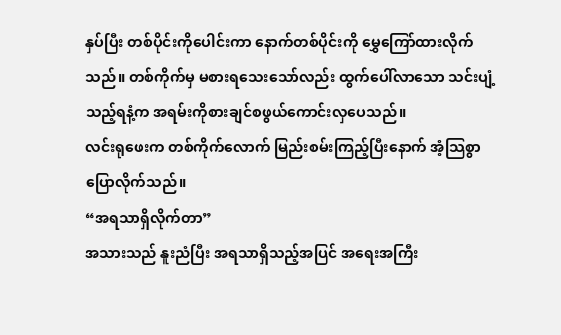နှပ်ပြီး တစ်ပိုင်းကိုပေါင်းကာ နောက်တစ်ပိုင်းကို မွှေကြော်ထားလိုက်သည်။ တစ်ကိုက်မှ မစားရသေးသော်လည်း ထွက်ပေါ်လာသော သင်းပျံ့သည့်ရနံ့က အရမ်းကိုစားချင်စဖွယ်ကောင်းလှပေသည်။
လင်းရုဖေးက တစ်ကိုက်လောက် မြည်းစမ်းကြည့်ပြီးနောက် အံ့သြစွာ ပြောလိုက်သည်။
“အရသာရှိလိုက်တာ”
အသားသည် နူးညံပြီး အရသာရှိသည့်အပြင် အရေးအကြီး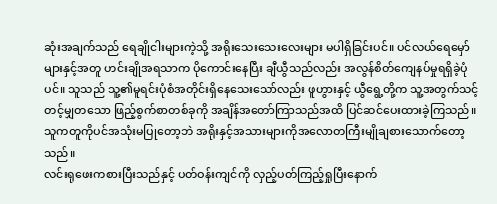ဆုံးအချက်သည် ရေချိုငါးများကဲ့သို့ အရိုးသေးသေးလေးများ မပါရှိခြင်းပင်။ ပင်လယ်ရေမှော်များနှင့်အတူ ဟင်းချိုအရသာက ပိုကောင်းနေပြီး ချီယွီသည်လည်း အလွန်စိတ်ကျေနပ်မှုရရှိခဲ့ပုံပင်။ သူသည် သူ့၏မူရင်းပုံစံအတိုင်းရှိနေသေးသော်လည်း ဖူဟွားနှင့် ယွီရွေ့တို့က သူ့အတွက်သင့်တင့်မျှတသော ဖြည့်စွက်စာတစ်ခုကို အချိန်အတော်ကြာသည်အထိ ပြင်ဆင်ပေးထားခဲ့ကြသည်။ သူကတူကိုပင်အသုံးမပြုတော့ဘဲ အရိုးနှင့်အသားများကိုအလောတကြီးမျိုချစားသောက်တော့သည်။
လင်းရုဖေးကစားပြီးသည်နှင့် ပတ်ဝန်းကျင်ကို လှည့်ပတ်ကြည့်ရှုပြီးနောက်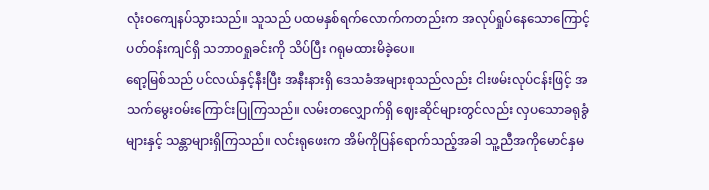လုံးဝကျေနပ်သွားသည်။ သူသည် ပထမနှစ်ရက်လောက်ကတည်းက အလုပ်ရှုပ်နေသောကြောင့် ပတ်ဝန်းကျင်ရှိ သဘာဝရှုခင်းကို သိပ်ပြီး ဂရုမထားမိခဲ့ပေ။
ရော့မြစ်သည် ပင်လယ်နှင့်နီးပြီး အနီးနားရှိ ဒေသခံအများစုသည်လည်း ငါးဖမ်းလုပ်ငန်းဖြင့် အသက်မွေးဝမ်းကြောင်းပြုကြသည်။ လမ်းတလျှောက်ရှိ ဈေးဆိုင်များတွင်လည်း လှပသောခရုခွံများနှင့် သန္တာများရှိကြသည်။ လင်းရုဖေးက အိမ်ကိုပြန်ရောက်သည့်အခါ သူ့ညီအကိုမောင်နှမ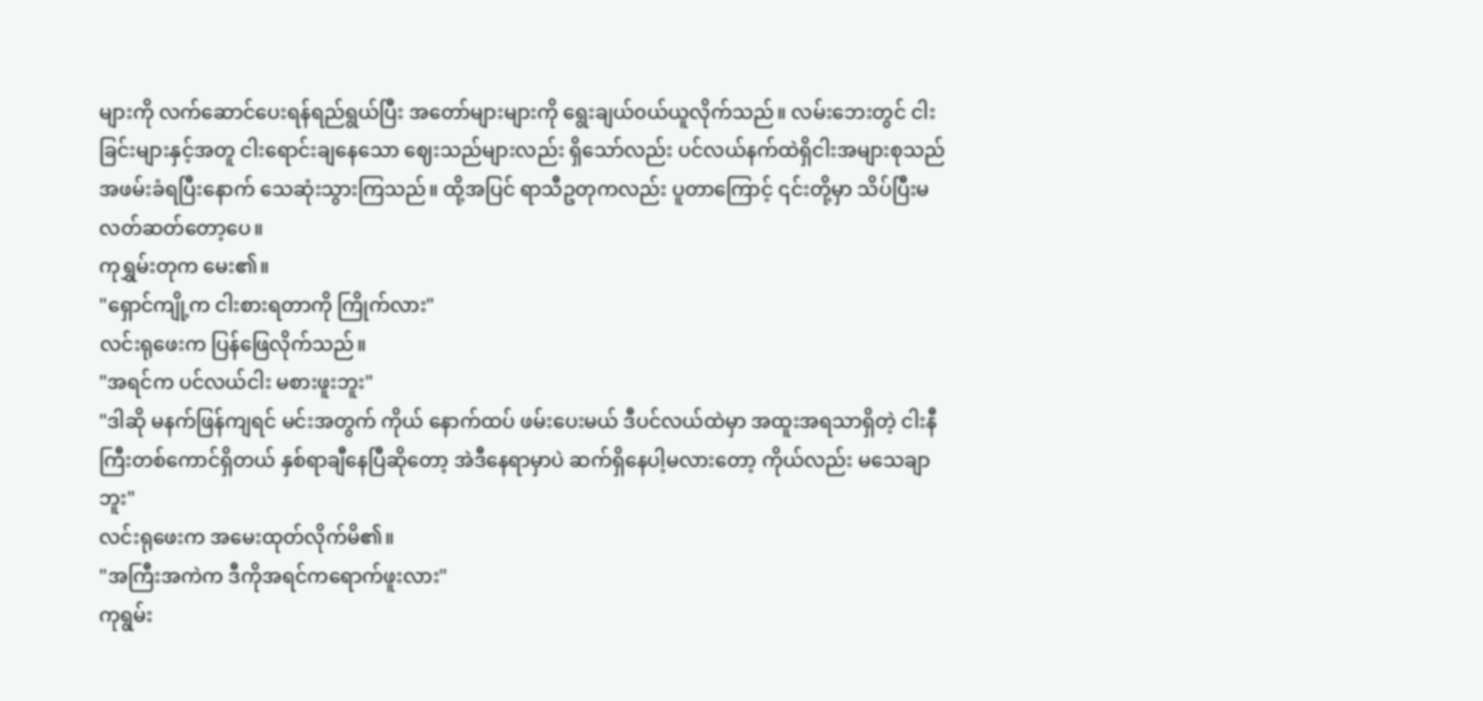များကို လက်ဆောင်ပေးရန်ရည်ရွယ်ပြီး အတော်များများကို ရွေးချယ်၀ယ်ယူလိုက်သည်။ လမ်းဘေးတွင် ငါးခြင်းများနှင့်အတူ ငါးရောင်းချနေသော ဈေးသည်များလည်း ရှိသော်လည်း ပင်လယ်နက်ထဲရှိငါးအများစုသည် အဖမ်းခံရပြီးနောက် သေဆုံးသွားကြသည်။ ထို့အပြင် ရာသီဥတုကလည်း ပူတာကြောင့် ၎င်းတို့မှာ သိပ်ပြီးမလတ်ဆတ်တော့ပေ။
ကုရွှမ်းတုက မေး၏။
"ရှောင်ကျို့က ငါးစားရတာကို ကြိုက်လား"
လင်းရုဖေးက ပြန်ဖြေလိုက်သည်။
"အရင်က ပင်လယ်ငါး မစားဖူးဘူး"
"ဒါဆို မနက်ဖြန်ကျရင် မင်းအတွက် ကိုယ် နောက်ထပ် ဖမ်းပေးမယ် ဒီပင်လယ်ထဲမှာ အထူးအရသာရှိတဲ့ ငါးနီကြီးတစ်ကောင်ရှိတယ် နှစ်ရာချီနေပြီဆိုတော့ အဲဒီနေရာမှာပဲ ဆက်ရှိနေပါ့မလားတော့ ကိုယ်လည်း မသေချာဘူး"
လင်းရုဖေးက အမေးထုတ်လိုက်မိ၏။
"အကြီးအကဲက ဒီကိုအရင်ကရောက်ဖူးလား"
ကုရွမ်း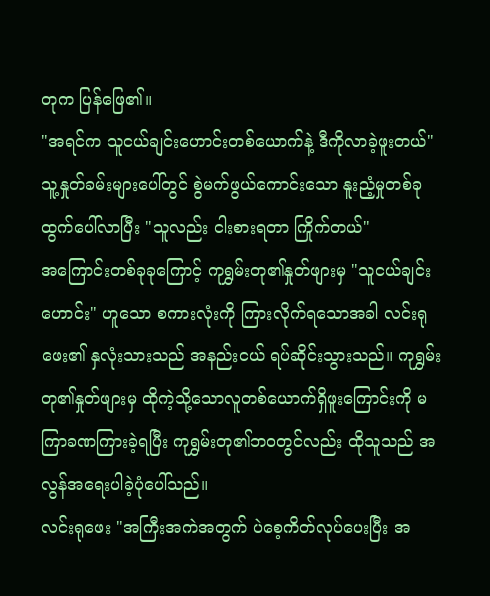တုက ပြန်ဖြေ၏။
"အရင်က သူငယ်ချင်းဟောင်းတစ်ယောက်နဲ့ ဒီကိုလာခဲ့ဖူးတယ်"
သူ့နှုတ်ခမ်းများပေါ်တွင် စွဲမက်ဖွယ်ကောင်းသော နူးညံ့မှုတစ်ခု ထွက်ပေါ်လာပြီး "သူလည်း ငါးစားရတာ ကြိုက်တယ်"
အကြောင်းတစ်ခုခုကြောင့် ကုရွှမ်းတု၏နှုတ်ဖျားမှ "သူငယ်ချင်းဟောင်း" ဟူသော စကားလုံးကို ကြားလိုက်ရသောအခါ လင်းရုဖေး၏ နှလုံးသားသည် အနည်းငယ် ရပ်ဆိုင်းသွားသည်။ ကုရွှမ်းတု၏နှုတ်ဖျားမှ ထိုကဲ့သို့သောလူတစ်ယောက်ရှိဖူးကြောင်းကို မကြာခဏကြားခဲ့ရပြီး ကုရွှမ်းတု၏ဘဝတွင်လည်း ထိုသူသည် အလွန်အရေးပါခဲ့ပုံပေါ်သည်။
လင်းရုဖေး "အကြီးအကဲအတွက် ပဲစေ့ကိတ်လုပ်ပေးပြီး အ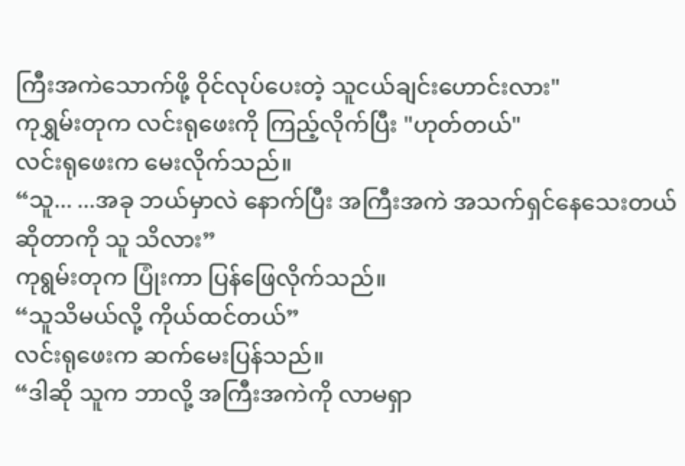ကြီးအကဲသောက်ဖို့ ဝိုင်လုပ်ပေးတဲ့ သူငယ်ချင်းဟောင်းလား"
ကုရွှမ်းတုက လင်းရုဖေးကို ကြည့်လိုက်ပြီး "ဟုတ်တယ်"
လင်းရုဖေးက မေးလိုက်သည်။
“သူ... ...အခု ဘယ်မှာလဲ နောက်ပြီး အကြီးအကဲ အသက်ရှင်နေသေးတယ်ဆိုတာကို သူ သိလား”
ကုရွမ်းတုက ပြုံးကာ ပြန်ဖြေလိုက်သည်။
“သူသိမယ်လို့ ကိုယ်ထင်တယ်”
လင်းရုဖေးက ဆက်မေးပြန်သည်။
“ဒါဆို သူက ဘာလို့ အကြီးအကဲကို လာမရှာ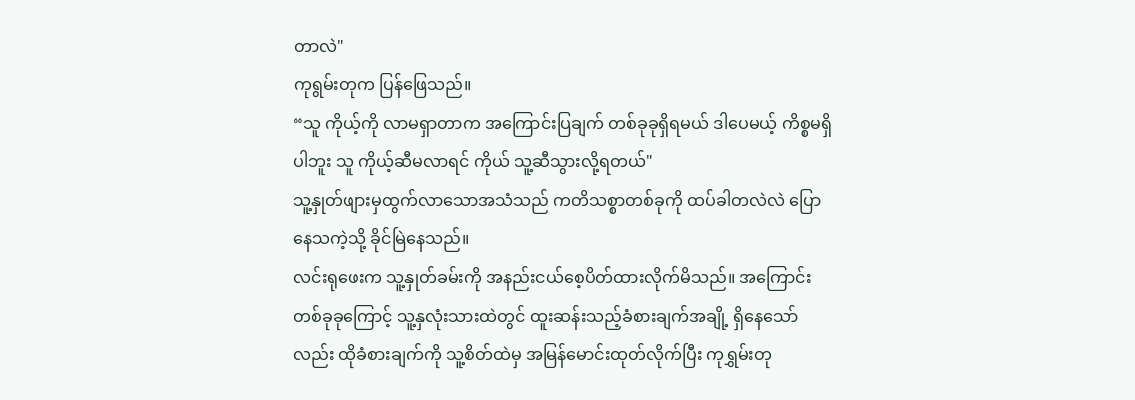တာလဲ"
ကုရွမ်းတုက ပြန်ဖြေသည်။
“သူ ကိုယ့်ကို လာမရှာတာက အကြောင်းပြချက် တစ်ခုခုရှိရမယ် ဒါပေမယ့် ကိစ္စမရှိပါဘူး သူ ကိုယ့်ဆီမလာရင် ကိုယ် သူ့ဆီသွားလို့ရတယ်"
သူ့နှုတ်ဖျားမှထွက်လာသောအသံသည် ကတိသစ္စာတစ်ခုကို ထပ်ခါတလဲလဲ ပြောနေသကဲ့သို့ ခိုင်မြဲနေသည်။
လင်းရုဖေးက သူ့နှုတ်ခမ်းကို အနည်းငယ်စေ့ပိတ်ထားလိုက်မိသည်။ အကြောင်းတစ်ခုခုကြောင့် သူ့နှလုံးသားထဲတွင် ထူးဆန်းသည့်ခံစားချက်အချို့ ရှိနေသော်လည်း ထိုခံစားချက်ကို သူ့စိတ်ထဲမှ အမြန်မောင်းထုတ်လိုက်ပြီး ကုရွှမ်းတု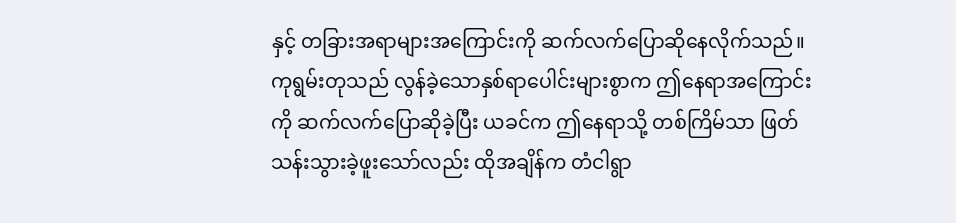နှင့် တခြားအရာများအကြောင်းကို ဆက်လက်ပြောဆိုနေလိုက်သည်။
ကုရွမ်းတုသည် လွန်ခဲ့သောနှစ်ရာပေါင်းများစွာက ဤနေရာအကြောင်းကို ဆက်လက်ပြောဆိုခဲ့ပြီး ယခင်က ဤနေရာသို့ တစ်ကြိမ်သာ ဖြတ်သန်းသွားခဲ့ဖူးသော်လည်း ထိုအချိန်က တံငါရွာ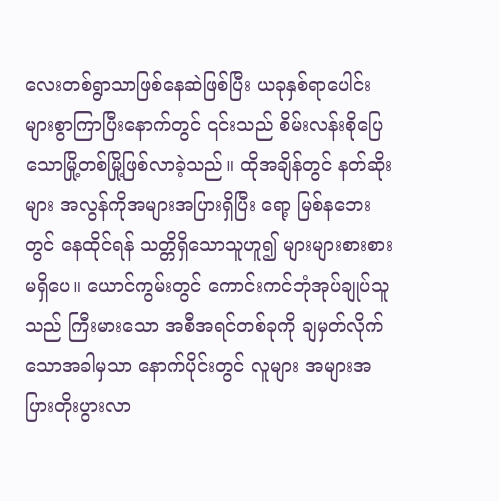လေးတစ်ရွာသာဖြစ်နေဆဲဖြစ်ပြီး ယခုနှစ်ရာပေါင်းများစွာကြာပြီးနောက်တွင် ၎င်းသည် စိမ်းလန်းစိုပြေသောမြို့တစ်မြို့ဖြစ်လာခဲ့သည်။ ထိုအချိန်တွင် နတ်ဆိုးများ အလွန်ကိုအများအပြားရှိပြီး ရော့ မြစ်နဘေးတွင် နေထိုင်ရန် သတ္တိရှိသောသူဟူ၍ များများစားစားမရှိပေ။ ယောင်ကွမ်းတွင် ကောင်းကင်ဘုံအုပ်ချုပ်သူသည် ကြီးမားသော အစီအရင်တစ်ခုကို ချမှတ်လိုက်သောအခါမှသာ နောက်ပိုင်းတွင် လူများ အများအပြားတိုးပွားလာ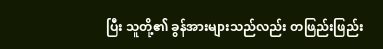ပြီး သူတို့၏ ခွန်အားများသည်လည်း တဖြည်းဖြည်း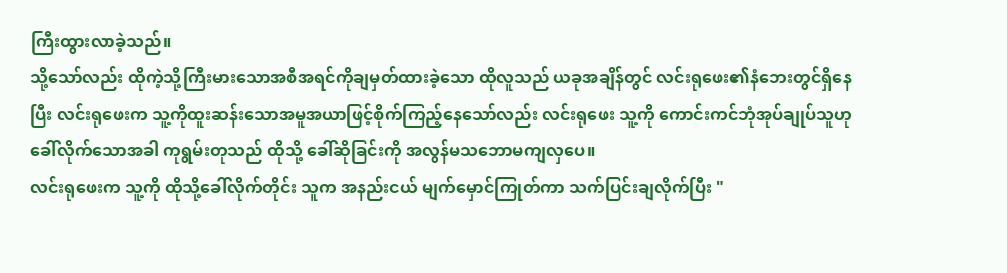ကြီးထွားလာခဲ့သည်။
သို့သော်လည်း ထိုကဲ့သို့ကြီးမားသောအစီအရင်ကိုချမှတ်ထားခဲ့သော ထိုလူသည် ယခုအချိန်တွင် လင်းရုဖေး၏နံဘေးတွင်ရှိနေပြီး လင်းရုဖေးက သူ့ကိုထူးဆန်းသောအမူအယာဖြင့်စိုက်ကြည့်နေသော်လည်း လင်းရုဖေး သူ့ကို ကောင်းကင်ဘုံအုပ်ချုပ်သူဟု ခေါ်လိုက်သောအခါ ကုရွမ်းတုသည် ထိုသို့ ခေါ်ဆိုခြင်းကို အလွန်မသဘောမကျလှပေ။
လင်းရုဖေးက သူ့ကို ထိုသို့ခေါ်လိုက်တိုင်း သူက အနည်းငယ် မျက်မှောင်ကြုတ်ကာ သက်ပြင်းချလိုက်ပြီး "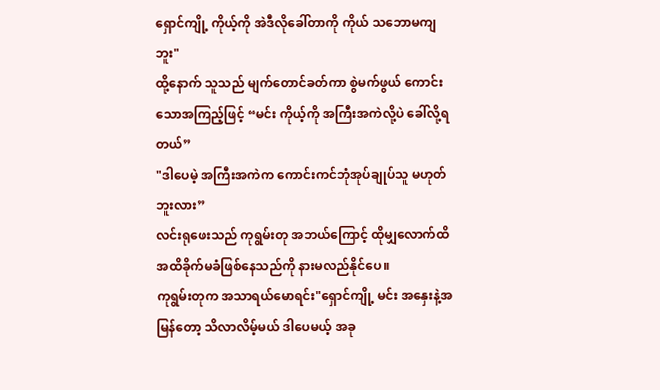ရှောင်ကျို့ ကိုယ့်ကို အဲဒီလိုခေါ်တာကို ကိုယ် သဘောမကျဘူး"
ထို့နောက် သူသည် မျက်တောင်ခတ်ကာ စွဲမက်ဖွယ် ကောင်းသောအကြည့်ဖြင့် “မင်း ကိုယ့်ကို အကြီးအကဲလို့ပဲ ခေါ်လို့ရတယ်”
"ဒါပေမဲ့ အကြီးအကဲက ကောင်းကင်ဘုံအုပ်ချုပ်သူ မဟုတ်ဘူးလား”
လင်းရုဖေးသည် ကုရွမ်းတု အဘယ်ကြောင့် ထိုမျှလောက်ထိ အထိခိုက်မခံဖြစ်နေသည်ကို နားမလည်နိုင်ပေ။
ကုရွမ်းတုက အသာရယ်မောရင်း"ရှောင်ကျို့ မင်း အနှေးနဲ့အမြန်တော့ သိလာလိမ့်မယ် ဒါပေမယ့် အခု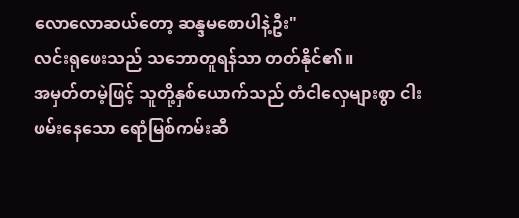လောလောဆယ်တော့ ဆန္ဒမစောပါနဲ့ဦး"
လင်းရုဖေးသည် သဘောတူရန်သာ တတ်နိုင်၏။
အမှတ်တမဲ့ဖြင့် သူတို့နှစ်ယောက်သည် တံငါလှေများစွာ ငါးဖမ်းနေသော ရောံမြစ်ကမ်းဆီ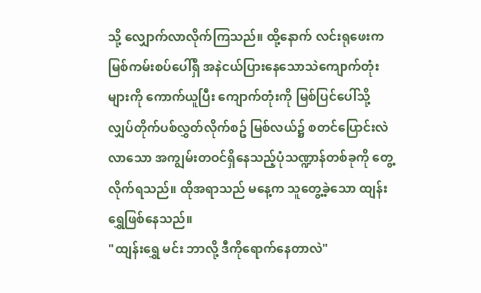သို့ လျှောက်လာလိုက်ကြသည်။ ထို့နောက် လင်းရုဖေးက မြစ်ကမ်းစပ်ပေါ်ရှိ အနဲငယ်ပြားနေသောသဲကျောက်တုံးများကို ကောက်ယူပြီး ကျောက်တုံးကို မြစ်ပြင်ပေါ်သို့ လျှပ်တိုက်ပစ်လွှတ်လိုက်စဥ် မြစ်လယ်၌ စတင်ပြောင်းလဲလာသော အကျွမ်းတဝင်ရှိနေသည့်ပုံသဏ္ဍာန်တစ်ခုကို တွေ့လိုက်ရသည်။ ထိုအရာသည် မနေ့က သူတွေ့ခဲ့သော ထျန်းရွှေဖြစ်နေသည်။
"ထျန်းရွှေ မင်း ဘာလို့ ဒီကိုရောက်နေတာလဲ"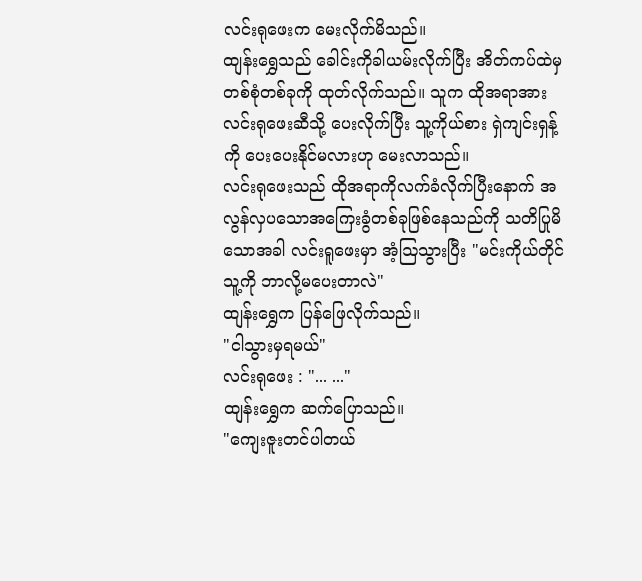လင်းရုဖေးက မေးလိုက်မိသည်။
ထျန်းရွှေသည် ခေါင်းကိုခါယမ်းလိုက်ပြီး အိတ်ကပ်ထဲမှ တစ်စုံတစ်ခုကို ထုတ်လိုက်သည်။ သူက ထိုအရာအား လင်းရုဖေးဆီသို့ ပေးလိုက်ပြီး သူ့ကိုယ်စား ရှဲကျင်းရှန့်ကို ပေးပေးနိုင်မလားဟု မေးလာသည်။
လင်းရုဖေးသည် ထိုအရာကိုလက်ခံလိုက်ပြီးနောက် အလွန်လှပသောအကြေးခွံတစ်ခုဖြစ်နေသည်ကို သတိပြုမိသောအခါ လင်းရူဖေးမှာ အံ့ဩသွားပြီး "မင်းကိုယ်တိုင် သူ့ကို ဘာလို့မပေးတာလဲ"
ထျန်းရွှေက ပြန်ဖြေလိုက်သည်။
"ငါသွားမှရမယ်"
လင်းရုဖေး : "... ..."
ထျန်းရွှေက ဆက်ပြောသည်။
"ကျေးဇူးတင်ပါတယ်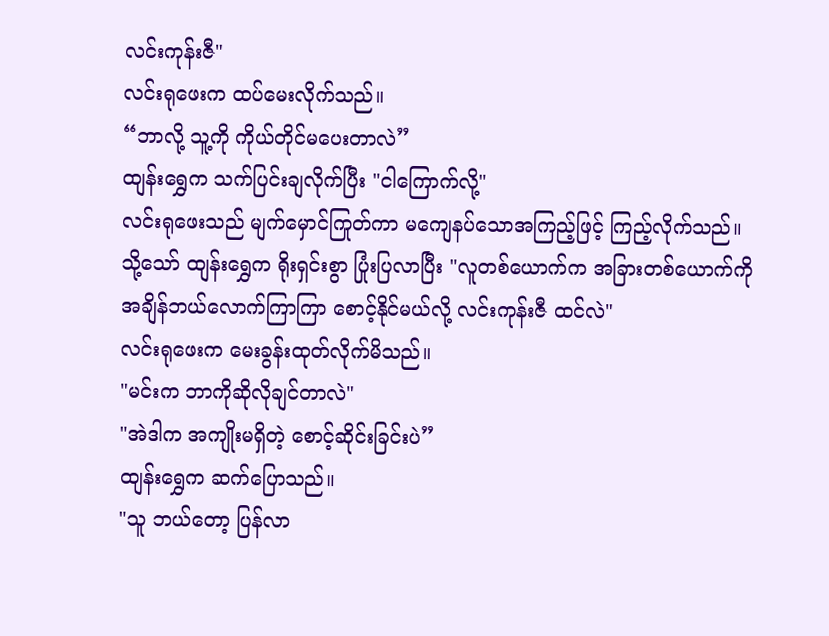လင်းကုန်းဇီ"
လင်းရုဖေးက ထပ်မေးလိုက်သည်။
“ဘာလို့ သူ့ကို ကိုယ်တိုင်မပေးတာလဲ”
ထျန်းရွှေက သက်ပြင်းချလိုက်ပြီး "ငါကြောက်လို့"
လင်းရုဖေးသည် မျက်မှောင်ကြုတ်ကာ မကျေနပ်သောအကြည့်ဖြင့် ကြည့်လိုက်သည်။
သို့သော် ထျန်းရွှေက ရိုးရှင်းစွာ ပြုံးပြလာပြီး "လူတစ်ယောက်က အခြားတစ်ယောက်ကို အချိန်ဘယ်လောက်ကြာကြာ စောင့်နိုင်မယ်လို့ လင်းကုန်းဇီ ထင်လဲ"
လင်းရုဖေးက မေးခွန်းထုတ်လိုက်မိသည်။
"မင်းက ဘာကိုဆိုလိုချင်တာလဲ"
"အဲဒါက အကျိုးမရှိတဲ့ စောင့်ဆိုင်းခြင်းပဲ”
ထျန်းရွှေက ဆက်ပြောသည်။
"သူ ဘယ်တော့ ပြန်လာ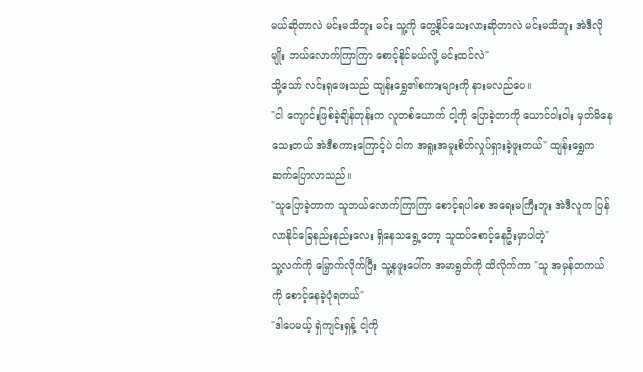မယ်ဆိုတာလဲ မင်းမသိဘူး မင်း သူ့ကို တွေ့နိုင်သေးလားဆိုတာလဲ မင်းမသိဘူး အဲဒီလိုမျိုး ဘယ်လောက်ကြာကြာ စောင့်နိုင်မယ်လို့ မင်းထင်လဲ"
သို့သော် လင်းရုဖေးသည် ထျန်းရွှေ၏စကားများကို နားမလည်ပေ။
"ငါ ကျောင်းဖြစ်ခဲ့ချိန်တုန်းက လူတစ်ယောက် ငါ့ကို ပြောခဲ့တာကို ယောင်ဝါးဝါး မှတ်မိနေသေးတယ် အဲဒီစကားကြောင့်ပဲ ငါက အရူးအမူးစိတ်လှုပ်ရှားခဲ့ဖူးတယ်" ထျန်းရွှေက ဆက်ပြောလာသည်။
"သူပြောခဲ့တာက သူဘယ်လောက်ကြာကြာ စောင့်ရပါစေ အရေးမကြီးဘူး အဲဒီလူက ပြန်လာနိုင်ခြေနည်းနည်းလေး ရှိနေသရွေ့တော့ သူထပ်စောင့်နေဦးမှာပါတဲ့"
သူ့လက်ကို မြှောက်လိုက်ပြီး သူ့နဖူးပေါ်က အမာရွတ်ကို ထိလိုက်ကာ "သူ အမှန်တကယ်ကို စောင့်နေခဲ့ပုံရတယ်"
"ဒါပေမယ့် ရှဲကျင်းရှန့် ငါ့ကို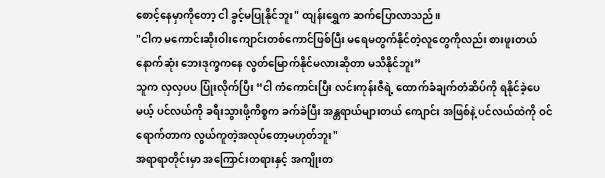စောင့်နေမှာကိုတော့ ငါ ခွင့်မပြုနိုင်ဘူး" ထျန်းရွှေက ဆက်ပြောလာသည်။
"ငါက မကောင်းဆိုးဝါးကျောင်းတစ်ကောင်ဖြစ်ပြီး မရေမတွက်နိုင်တဲ့လူတွေကိုလည်း စားဖူးတယ် နောက်ဆုံး ဘေးဒုက္ခကနေ လွတ်မြောက်နိုင်မလားဆိုတာ မသိနိုင်ဘူး”
သူက လှလှပပ ပြုံးလိုက်ပြီး “ငါ ကံကောင်းပြီး လင်းကုန်းဇီရဲ့ ထောက်ခံချက်တံဆိပ်ကို ရနိုင်ခဲ့ပေမယ့် ပင်လယ်ကို ခရီးသွားဖို့ကိစ္စက ခက်ခဲပြီး အန္တရာယ်များတယ် ကျောင်း အဖြစ်နဲ့ ပင်လယ်ထဲကို ဝင်ရောက်တာက လွယ်ကူတဲ့အလုပ်တော့မဟုတ်ဘူး"
အရာရာတိုင်းမှာ အကြောင်းတရားနှင့် အကျိုးတ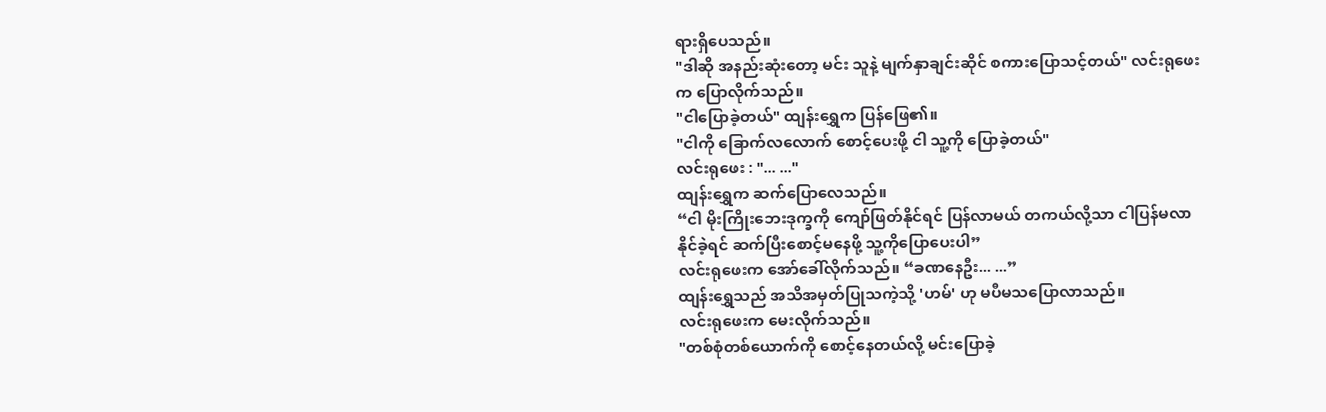ရားရှိပေသည်။
"ဒါဆို အနည်းဆုံးတော့ မင်း သူနဲ့ မျက်နှာချင်းဆိုင် စကားပြောသင့်တယ်" လင်းရုဖေးက ပြောလိုက်သည်။
"ငါပြောခဲ့တယ်" ထျန်းရွှေက ပြန်ဖြေ၏။
"ငါကို ခြောက်လလောက် စောင့်ပေးဖို့ ငါ သူ့ကို ပြောခဲ့တယ်"
လင်းရုဖေး : "... ..."
ထျန်းရွှေက ဆက်ပြောလေသည်။
“ငါ မိုးကြိုးဘေးဒုက္ခကို ကျော်ဖြတ်နိုင်ရင် ပြန်လာမယ် တကယ်လို့သာ ငါပြန်မလာနိုင်ခဲ့ရင် ဆက်ပြီးစောင့်မနေဖို့ သူ့ကိုပြောပေးပါ”
လင်းရုဖေးက အော်ခေါ်လိုက်သည်။ “ခဏနေဦး... ...”
ထျန်းရွှေသည် အသိအမှတ်ပြုသကဲ့သို့ 'ဟမ်' ဟု မပီမသပြောလာသည်။
လင်းရုဖေးက မေးလိုက်သည်။
"တစ်စုံတစ်ယောက်ကို စောင့်နေတယ်လို့ မင်းပြောခဲ့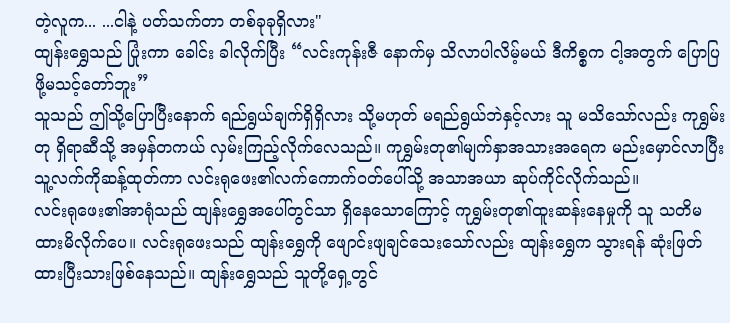တဲ့လူက... ...ငါနဲ့ ပတ်သက်တာ တစ်ခုခုရှိလား"
ထျန်းရွှေသည် ပြုံးကာ ခေါင်း ခါလိုက်ပြီး “လင်းကုန်းဇီ နောက်မှ သိလာပါလိမ့်မယ် ဒီကိစ္စက ငါ့အတွက် ပြောပြဖို့မသင့်တော်ဘူး”
သူသည် ဤသို့ပြောပြီးနောက် ရည်ရွယ်ချက်ရှိရှိလား သို့မဟုတ် မရည်ရွယ်ဘဲနှင့်လား သူ မသိသော်လည်း ကုရွှမ်းတု ရှိရာဆီသို့ အမှန်တကယ် လှမ်းကြည့်လိုက်လေသည်။ ကုရွှမ်းတု၏မျက်နှာအသားအရေက မည်းမှောင်လာပြီး သူ့လက်ကိုဆန့်ထုတ်ကာ လင်းရုဖေး၏လက်ကောက်ဝတ်ပေါ်သို့ အသာအယာ ဆုပ်ကိုင်လိုက်သည်။
လင်းရုဖေး၏အာရုံသည် ထျန်းရွှေအပေါ်တွင်သာ ရှိနေသောကြောင့် ကုရွှမ်းတု၏ထူးဆန်းနေမှုကို သူ သတိမထားမိလိုက်ပေ။ လင်းရုဖေးသည် ထျန်းရွှေကို ဖျောင်းဖျချင်သေးသော်လည်း ထျန်းရွှေက သွားရန် ဆုံးဖြတ်ထားပြီးသားဖြစ်နေသည်။ ထျန်းရွှေသည် သူတို့ရှေ့တွင်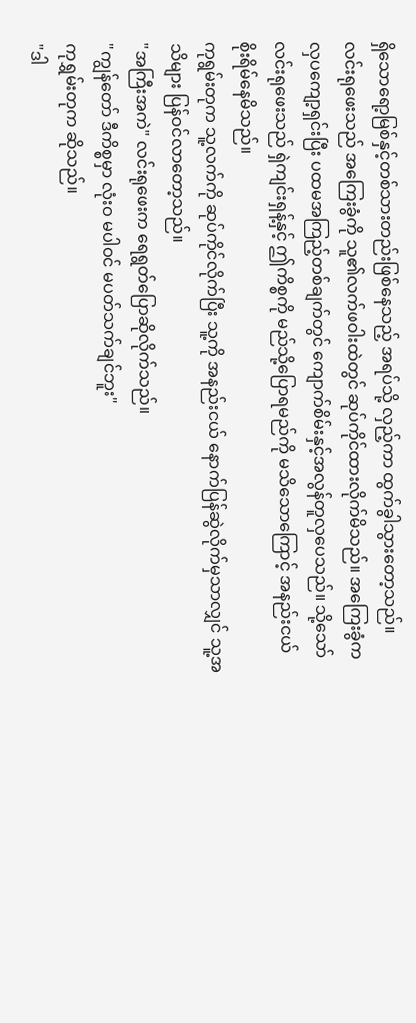ရှိသောရော့မြစ်နှင့်တစ်သားတည်းဖြစ်နေသည့် အရပ်သို့ လှည့်ကာ ထွက်ခွါသွားတော့သည်။
လင်းရုဖေးသည် အကြေးခွံကို သူ၏လက်ဖဝါးထဲတွင် ဆုပ်ကိုင်ထားလိုက်မိသည်။ အကြေးခွံက လှပကျော့ရှင်းပြီး ပထမအကြည့်တစ်ချက်တွင် ကျောက်စိမ်းနှင့်အလွန်တူလှပေသည်။ သို့သော် လင်းရုဖေးသည် ရှဲကျင်းရှန့်နှင့် ဤကိစ္စကို မည်သို့ပြောရမည်ကို မသိသောကြောင့် အနည်းငယ် စိုးရိမ်နေမိသည်။
ကုရွမ်းတုက သူ့လက်ကို ဆုပ်ကိုင်လိုက်ပြီး သူ့ကို အနည်းငယ် နောက်ပြန်ဆွဲလိုက်မှသာလျှင် သူ့အသိများ ပြန်ဝင်လာတော့သည်။
"အကြီးအကဲ" လင်းရုဖေးက ရေရွတ်ပြောဆိုလိုက်သည်။
"ကျွန်တော် ဒီကိစ္စမှာ လုံးဝ မပါဝင် မပတ်သက်ချင်ဘူး"
ကုရွှမ်းတုက ဆိုသည်။
"ဒါ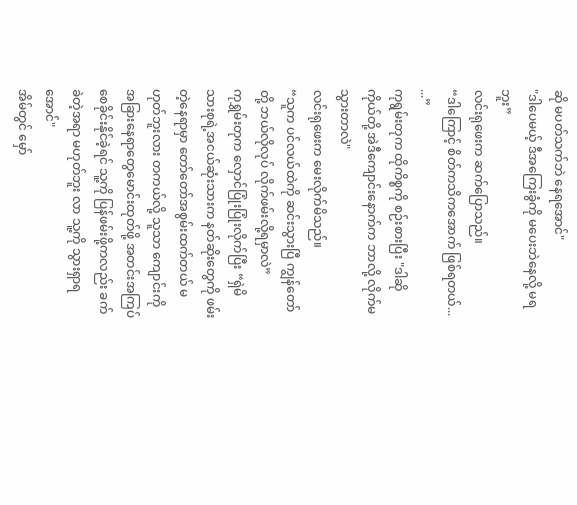ဆို မပတ်သက်ဘဲ နေရအောင်"
"ဒါပေမယ့် ဒီအကြေးခွံကို မပေးဘဲနေလို့ မရဘူး”
လင်းရုဖေးက ဆက်ပြောသည်။
“ဒါကြောင့် စိတ်ကသိကအောက် ဖြစ်ရတယ်... ...”
ကုရွမ်းတုက ထိုကိစ္စကို စဉ်းစားပြီး "ဒါဆို ကိုယ်တို့ အဲဒီကျောင်းနောက်က ဘာလို့ လိုက်မသွားတာလဲ"
လင်းရုဖေးက မေးလိုက်မိသည်။
“သူက ပင်လယ်ထဲကို ဆင်းသွားပြီ ကျွန်တော်တို့ ဘယ်လိုလုပ် လိုက်ဖမ်းလို့ရမှာလဲ”
ကုရွှမ်းတုက လှောင်ပြုံးပြုံးလိုက်ပြီး “ရှဲမိသားစုရဲ့အငယ်ဆုံးသားက နတ်ဆိုးတွေကို ဖမ်းတဲ့နေရာမှာ တော်တော်အစွမ်းထက်တယ် မဟုတ်ဘူးလား တကယ်လို့ သူသာ ကျောင်းကို အခြားနေရာတွေမောင်းထုတ်ဖို့ အတင်းအကြပ် စေခိုင်းနိုင်ခဲ့ရင် သူ့ကို ပြန်ဖမ်းဖို့ကလည်း ခက်ခဲတဲ့အရာ မဟုတ်ဘူး လာ သူ့ကို သွားရှာရအောင်"
အိမ်တွင် မှော်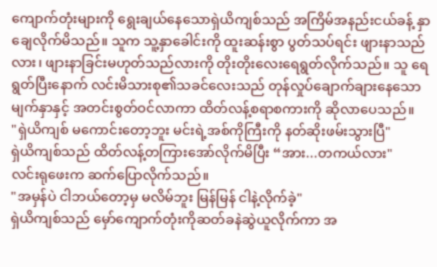ကျောက်တုံးများကို ရွေးချယ်နေသောရှဲယိကျစ်သည် အကြိမ်အနည်းငယ်ခန့် နှာချေလိုက်မိသည်။ သူက သူ့နှာခေါင်းကို ထူးဆန်းစွာ ပွတ်သပ်ရင်း ဖျားနာသည်လား၊ ဖျားနာခြင်းမဟုတ်သည်လားကို တိုးတိုးလေးရေရွတ်လိုက်သည်။ သူ ရေရွတ်ပြီးနောက် လင်းမိသားစု၏သခင်လေးသည် တုန်လှုပ်ချောက်ချားနေသောမျက်နှာနှင့် အတင်းစွတ်ဝင်လာကာ ထိတ်လန့်စရာစကားကို ဆိုလာပေသည်။
"ရှဲယိကျစ် မကောင်းတော့ဘူး မင်းရဲ့အစ်ကိုကြီးကို နတ်ဆိုးဖမ်းသွားပြီ"
ရှဲယိကျစ်သည် ထိတ်လန့်တကြားအော်လိုက်မိပြီး “အား...တကယ်လား"
လင်းရုဖေးက ဆက်ပြောလိုက်သည်။
"အမှန်ပဲ ငါဘယ်တော့မှ မလိမ်ဘူး မြန်မြန် ငါနဲ့လိုက်ခဲ့"
ရှဲယိကျစ်သည် မှော်ကျောက်တုံးကိုဆတ်ခနဲဆွဲယူလိုက်ကာ အ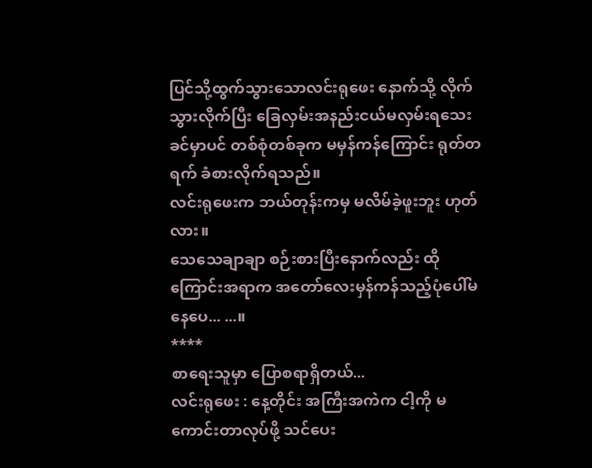ပြင်သို့ထွက်သွားသောလင်းရုဖေး နောက်သို့ လိုက်သွားလိုက်ပြီး ခြေလှမ်းအနည်းငယ်မလှမ်းရသေးခင်မှာပင် တစ်စုံတစ်ခုက မမှန်ကန်ကြောင်း ရုတ်တရက် ခံစားလိုက်ရသည်။
လင်းရုဖေးက ဘယ်တုန်းကမှ မလိမ်ခဲ့ဖူးဘူး ဟုတ်လား။
သေသေချာချာ စဉ်းစားပြီးနောက်လည်း ထိုကြောင်းအရာက အတော်လေးမှန်ကန်သည့်ပုံပေါ်မနေပေ... ...။
****
စာရေးသူမှာ ပြောစရာရှိတယ်...
လင်းရုဖေး : နေ့တိုင်း အကြီးအကဲက ငါ့ကို မကောင်းတာလုပ်ဖို့ သင်ပေး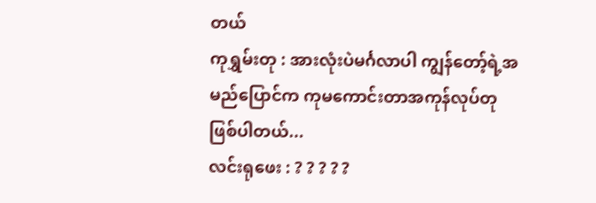တယ်
ကုရွှမ်းတု : အားလုံးပဲမင်္ဂလာပါ ကျွန်တော့်ရဲ့အမည်ပြောင်က ကုမကောင်းတာအကုန်လုပ်တု ဖြစ်ပါတယ်...
လင်းရုဖေး : ? ? ? ? ?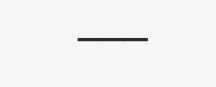───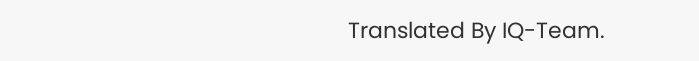Translated By IQ-Team.